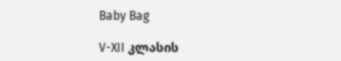Baby Bag

V-XII კლასის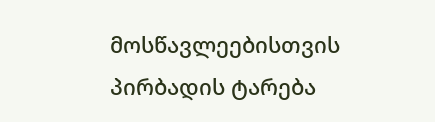მოსწავლეებისთვის პირბადის ტარება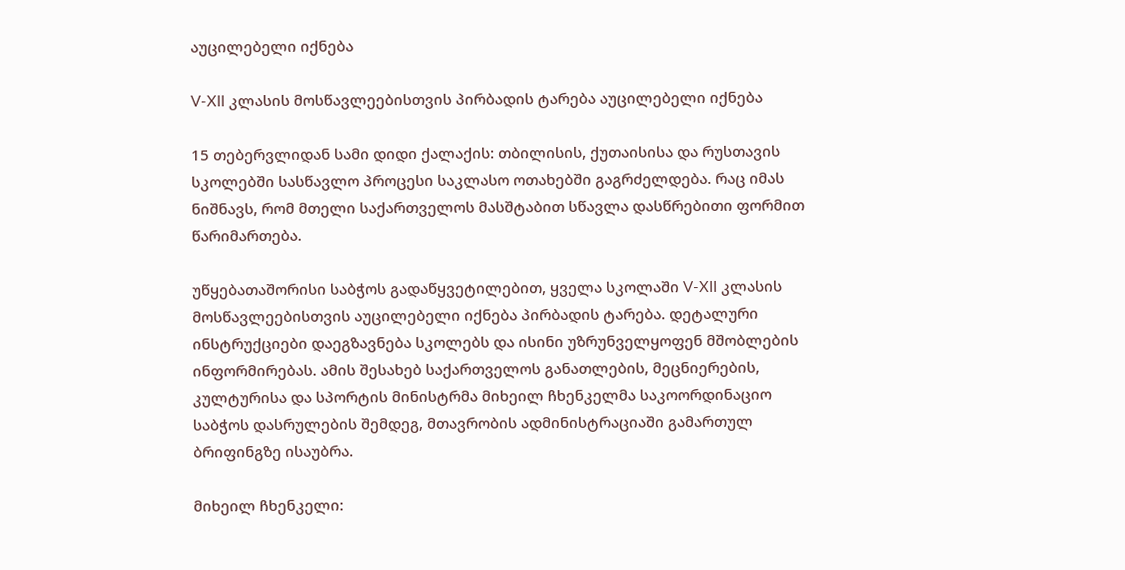აუცილებელი იქნება

V-XII კლასის მოსწავლეებისთვის პირბადის ტარება აუცილებელი იქნება

15 თებერვლიდან სამი დიდი ქალაქის: თბილისის, ქუთაისისა და რუსთავის სკოლებში სასწავლო პროცესი საკლასო ოთახებში გაგრძელდება. რაც იმას ნიშნავს, რომ მთელი საქართველოს მასშტაბით სწავლა დასწრებითი ფორმით წარიმართება.

უწყებათაშორისი საბჭოს გადაწყვეტილებით, ყველა სკოლაში V-XII კლასის მოსწავლეებისთვის აუცილებელი იქნება პირბადის ტარება. დეტალური ინსტრუქციები დაეგზავნება სკოლებს და ისინი უზრუნველყოფენ მშობლების ინფორმირებას. ამის შესახებ საქართველოს განათლების, მეცნიერების, კულტურისა და სპორტის მინისტრმა მიხეილ ჩხენკელმა საკოორდინაციო საბჭოს დასრულების შემდეგ, მთავრობის ადმინისტრაციაში გამართულ ბრიფინგზე ისაუბრა.

მიხეილ ჩხენკელი: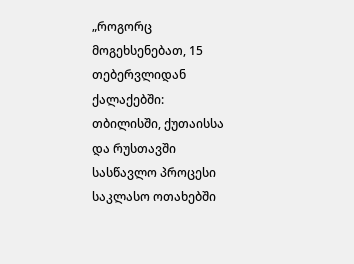„როგორც მოგეხსენებათ, 15 თებერვლიდან ქალაქებში: თბილისში, ქუთაისსა და რუსთავში სასწავლო პროცესი საკლასო ოთახებში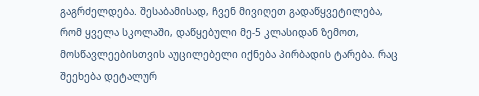გაგრძელდება. შესაბამისად, ჩვენ მივიღეთ გადაწყვეტილება, რომ ყველა სკოლაში, დაწყებული მე-5 კლასიდან ზემოთ, მოსწავლეებისთვის აუცილებელი იქნება პირბადის ტარება. რაც შეეხება დეტალურ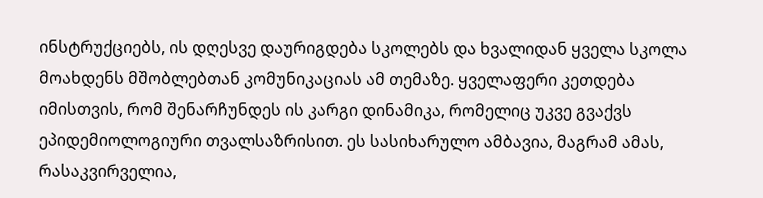ინსტრუქციებს, ის დღესვე დაურიგდება სკოლებს და ხვალიდან ყველა სკოლა მოახდენს მშობლებთან კომუნიკაციას ამ თემაზე. ყველაფერი კეთდება იმისთვის, რომ შენარჩუნდეს ის კარგი დინამიკა, რომელიც უკვე გვაქვს ეპიდემიოლოგიური თვალსაზრისით. ეს სასიხარულო ამბავია, მაგრამ ამას, რასაკვირველია,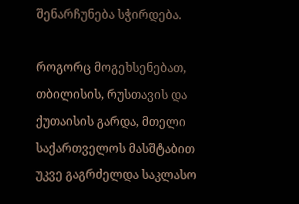შენარჩუნება სჭირდება.

როგორც მოგეხსენებათ, თბილისის, რუსთავის და ქუთაისის გარდა, მთელი საქართველოს მასშტაბით უკვე გაგრძელდა საკლასო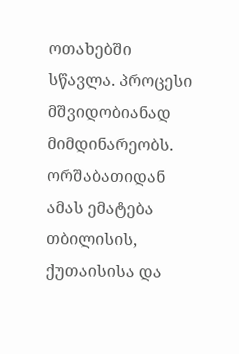ოთახებში სწავლა. პროცესი მშვიდობიანად მიმდინარეობს. ორშაბათიდან ამას ემატება თბილისის, ქუთაისისა და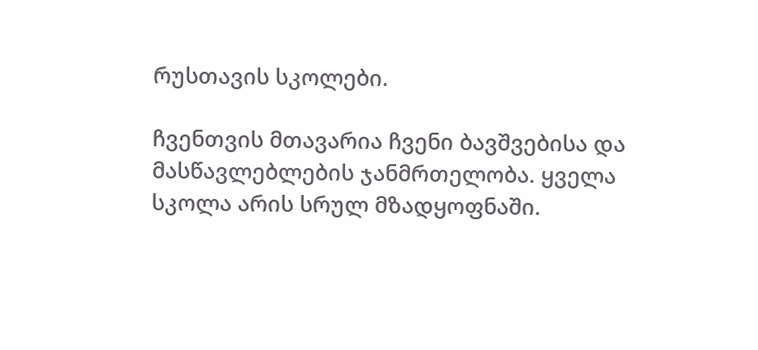რუსთავის სკოლები.

ჩვენთვის მთავარია ჩვენი ბავშვებისა და მასწავლებლების ჯანმრთელობა. ყველა სკოლა არის სრულ მზადყოფნაში.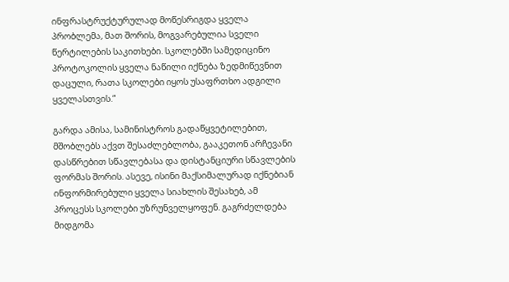ინფრასტრუქტურულად მოწესრიგდა ყველა პრობლემა, მათ შორის, მოგვარებულია სველი წერტილების საკითხები. სკოლებში სამედიცინო პროტოკოლის ყველა ნაწილი იქნება ზედმიწევნით დაცული, რათა სკოლები იყოს უსაფრთხო ადგილი ყველასთვის.“

გარდა ამისა, სამინისტროს გადაწყვეტილებით, მშობლებს აქვთ შესაძლებლობა, გააკეთონ არჩევანი დასწრებით სწავლებასა და დისტანციური სწავლების ფორმას შორის. ასევე, ისინი მაქსიმალურად იქნებიან ინფორმირებული ყველა სიახლის შესახებ, ამ პროცესს სკოლები უზრუნველყოფენ. გაგრძელდება მიდგომა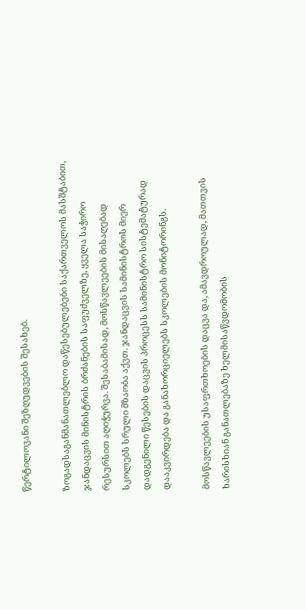წერტილოვანი შეზღუდვების შესახებ.

ზოგადსაგანმანათლებლო დაწესებულებები საქართველოს მასშტაბით, ჯანდაცვის მინისტრის ბრძანების საფუძველზე, ყველა საჭირო რესურსით აღიჭურვა. შესაბამისად, მოსწავლეების მისაღებად სკოლებს სრული მზაობა აქვთ. ჯანდაცვის სამინისტროს მიერ დადგენილი წესების დაცვის პროცესს სამინისტრო სისტემატურად დააკვირდება და განახორციელებს სკოლების მონიტორინგს.

მოსწავლეების უსაფრთხოების დაცვა და, ამავდროულად, მათთვის ხარისხიან განათლებაზე ხელმისაწვდომობის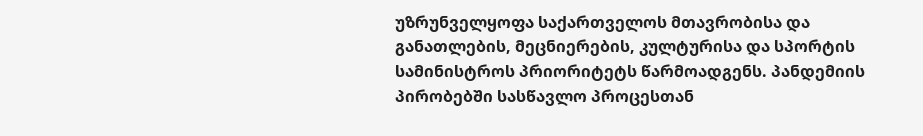უზრუნველყოფა საქართველოს მთავრობისა და განათლების, მეცნიერების, კულტურისა და სპორტის სამინისტროს პრიორიტეტს წარმოადგენს. პანდემიის პირობებში სასწავლო პროცესთან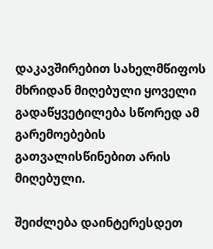დაკავშირებით სახელმწიფოს მხრიდან მიღებული ყოველი გადაწყვეტილება სწორედ ამ გარემოებების გათვალისწინებით არის მიღებული.

შეიძლება დაინტერესდეთ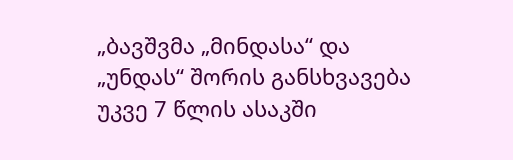„ბავშვმა „მინდასა“ და „უნდას“ შორის განსხვავება უკვე 7 წლის ასაკში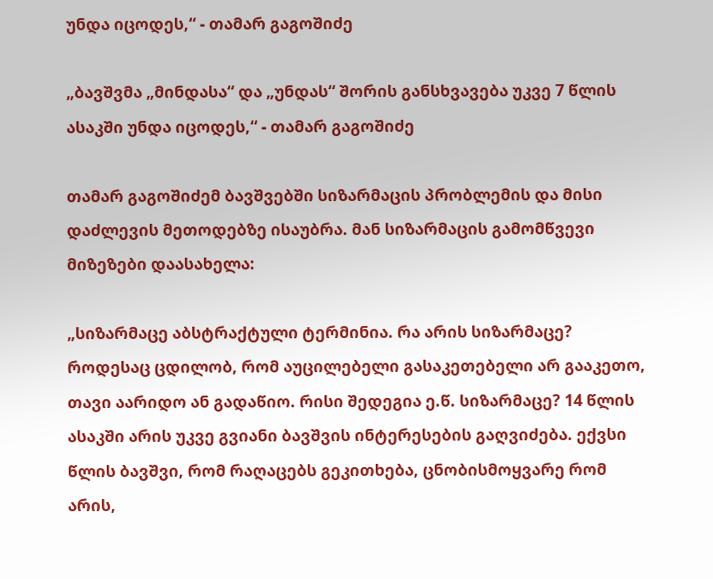უნდა იცოდეს,“ - თამარ გაგოშიძე

„ბავშვმა „მინდასა“ და „უნდას“ შორის განსხვავება უკვე 7 წლის ასაკში უნდა იცოდეს,“ - თამარ გაგოშიძე

თამარ გაგოშიძემ ბავშვებში სიზარმაცის პრობლემის და მისი დაძლევის მეთოდებზე ისაუბრა. მან სიზარმაცის გამომწვევი მიზეზები დაასახელა:

„სიზარმაცე აბსტრაქტული ტერმინია. რა არის სიზარმაცე? როდესაც ცდილობ, რომ აუცილებელი გასაკეთებელი არ გააკეთო, თავი აარიდო ან გადაწიო. რისი შედეგია ე.წ. სიზარმაცე? 14 წლის ასაკში არის უკვე გვიანი ბავშვის ინტერესების გაღვიძება. ექვსი წლის ბავშვი, რომ რაღაცებს გეკითხება, ცნობისმოყვარე რომ არის,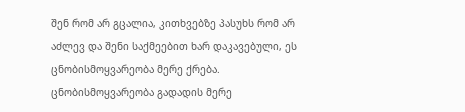შენ რომ არ გცალია, კითხვებზე პასუხს რომ არ აძლევ და შენი საქმეებით ხარ დაკავებული, ეს ცნობისმოყვარეობა მერე ქრება. ცნობისმოყვარეობა გადადის მერე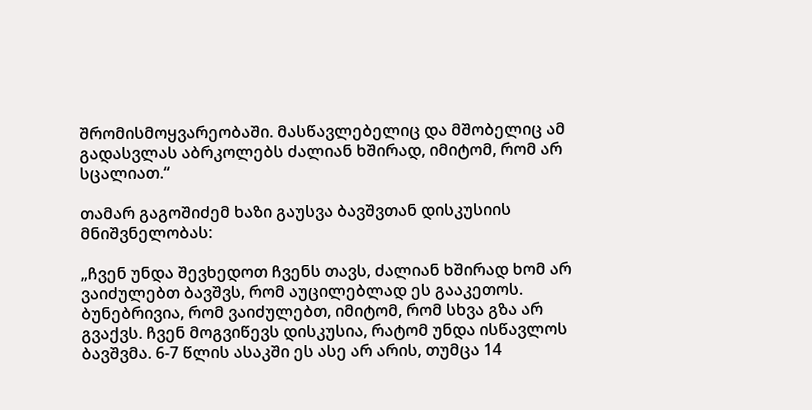შრომისმოყვარეობაში. მასწავლებელიც და მშობელიც ამ გადასვლას აბრკოლებს ძალიან ხშირად, იმიტომ, რომ არ სცალიათ.“

თამარ გაგოშიძემ ხაზი გაუსვა ბავშვთან დისკუსიის მნიშვნელობას:

„ჩვენ უნდა შევხედოთ ჩვენს თავს, ძალიან ხშირად ხომ არ ვაიძულებთ ბავშვს, რომ აუცილებლად ეს გააკეთოს. ბუნებრივია, რომ ვაიძულებთ, იმიტომ, რომ სხვა გზა არ გვაქვს. ჩვენ მოგვიწევს დისკუსია, რატომ უნდა ისწავლოს ბავშვმა. 6-7 წლის ასაკში ეს ასე არ არის, თუმცა 14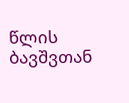წლის ბავშვთან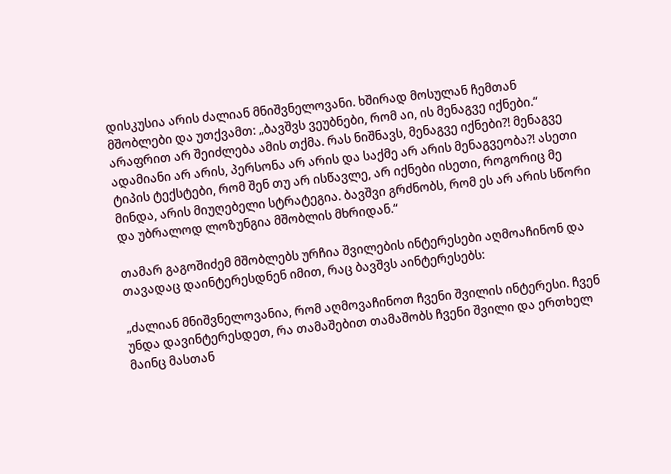დისკუსია არის ძალიან მნიშვნელოვანი. ხშირად მოსულან ჩემთან მშობლები და უთქვამთ: „ბავშვს ვეუბნები, რომ აი, ის მენაგვე იქნები.“ არაფრით არ შეიძლება ამის თქმა. რას ნიშნავს, მენაგვე იქნები?! მენაგვე ადამიანი არ არის, პერსონა არ არის და საქმე არ არის მენაგვეობა?! ასეთი ტიპის ტექსტები, რომ შენ თუ არ ისწავლე, არ იქნები ისეთი, როგორიც მე მინდა, არის მიუღებელი სტრატეგია. ბავშვი გრძნობს, რომ ეს არ არის სწორი და უბრალოდ ლოზუნგია მშობლის მხრიდან.“

თამარ გაგოშიძემ მშობლებს ურჩია შვილების ინტერესები აღმოაჩინონ და თავადაც დაინტერესდნენ იმით, რაც ბავშვს აინტერესებს:

„ძალიან მნიშვნელოვანია, რომ აღმოვაჩინოთ ჩვენი შვილის ინტერესი. ჩვენ უნდა დავინტერესდეთ, რა თამაშებით თამაშობს ჩვენი შვილი და ერთხელ მაინც მასთან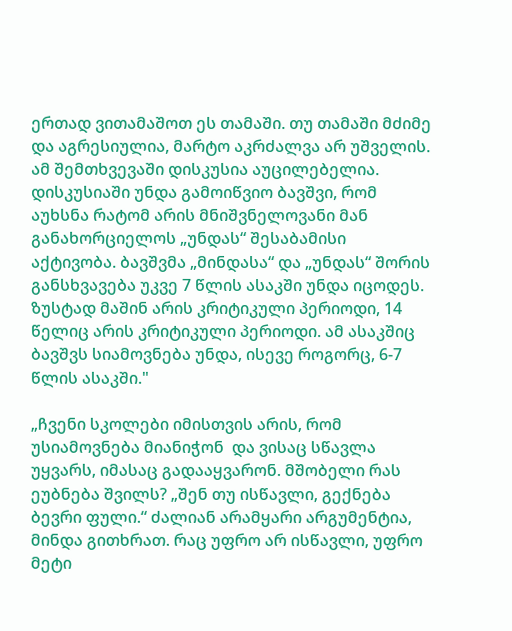ერთად ვითამაშოთ ეს თამაში. თუ თამაში მძიმე და აგრესიულია, მარტო აკრძალვა არ უშველის. ამ შემთხვევაში დისკუსია აუცილებელია. დისკუსიაში უნდა გამოიწვიო ბავშვი, რომ აუხსნა რატომ არის მნიშვნელოვანი მან განახორციელოს „უნდას“ შესაბამისი აქტივობა. ბავშვმა „მინდასა“ და „უნდას“ შორის განსხვავება უკვე 7 წლის ასაკში უნდა იცოდეს. ზუსტად მაშინ არის კრიტიკული პერიოდი, 14 წელიც არის კრიტიკული პერიოდი. ამ ასაკშიც ბავშვს სიამოვნება უნდა, ისევე როგორც, 6-7 წლის ასაკში."

„ჩვენი სკოლები იმისთვის არის, რომ უსიამოვნება მიანიჭონ  და ვისაც სწავლა უყვარს, იმასაც გადააყვარონ. მშობელი რას ეუბნება შვილს? „შენ თუ ისწავლი, გექნება ბევრი ფული.“ ძალიან არამყარი არგუმენტია, მინდა გითხრათ. რაც უფრო არ ისწავლი, უფრო მეტი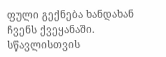ფული გექნება ხანდახან ჩვენს ქვეყანაში. სწავლისთვის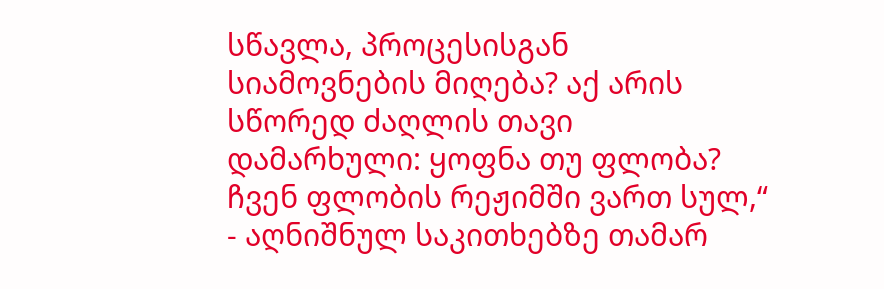სწავლა, პროცესისგან სიამოვნების მიღება? აქ არის სწორედ ძაღლის თავი დამარხული: ყოფნა თუ ფლობა? ჩვენ ფლობის რეჟიმში ვართ სულ,“ - აღნიშნულ საკითხებზე თამარ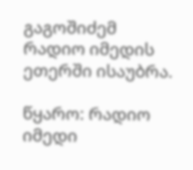გაგოშიძემ რადიო იმედის ეთერში ისაუბრა.

წყარო: რადიო იმედი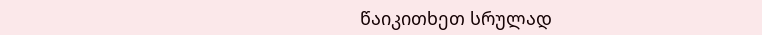წაიკითხეთ სრულად